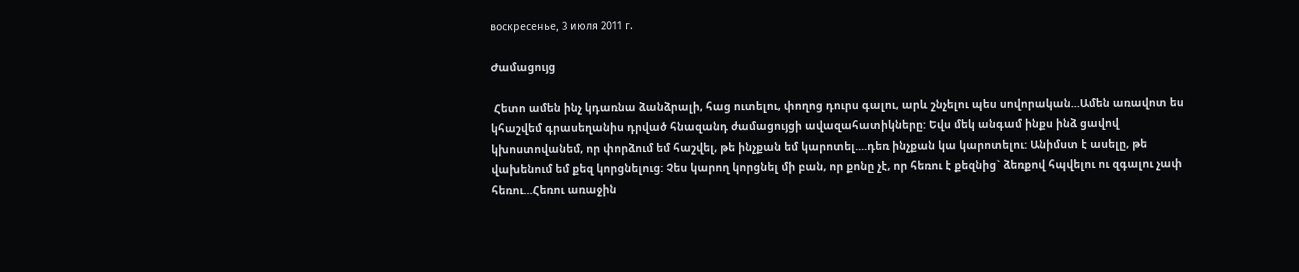воскресенье, 3 июля 2011 г.

Ժամացույց

 Հետո ամեն ինչ կդառնա ձանձրալի, հաց ուտելու, փողոց դուրս գալու, արև շնչելու պես սովորական...Ամեն առավոտ ես կհաշվեմ գրասեղանիս դրված հնազանդ ժամացույցի ավազահատիկները: Եվս մեկ անգամ ինքս ինձ ցավով կխոստովանեմ, որ փորձում եմ հաշվել, թե ինչքան եմ կարոտել....դեռ ինչքան կա կարոտելու: Անիմստ է ասելը, թե վախենում եմ քեզ կորցնելուց: Չես կարող կորցնել մի բան, որ քոնը չէ, որ հեռու է քեզնից` ձեռքով հպվելու ու զգալու չափ հեռու...Հեռու առաջին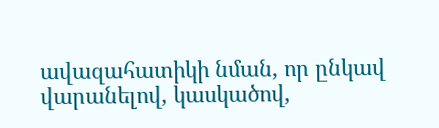ավազահատիկի նման, որ ընկավ վարանելով, կասկածով,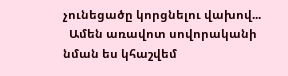չունեցածը կորցնելու վախով...
  Ամեն առավոտ սովորականի նման ես կհաշվեմ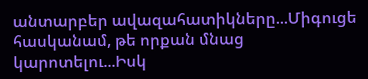անտարբեր ավազահատիկները...Միգուցե հասկանամ, թե որքան մնաց կարոտելու...Իսկ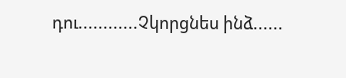դու............Չկորցնես ինձ......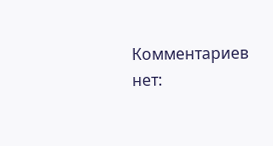Комментариев нет: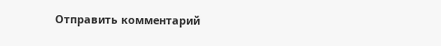Отправить комментарий